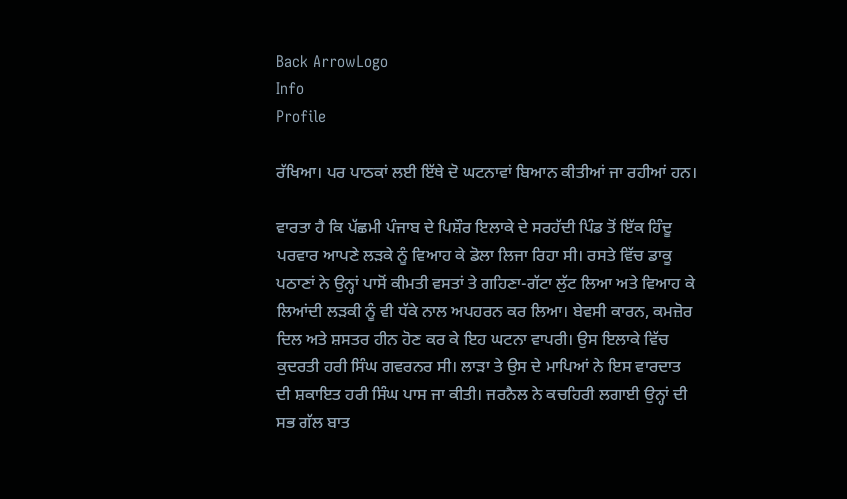Back ArrowLogo
Info
Profile

ਰੱਖਿਆ। ਪਰ ਪਾਠਕਾਂ ਲਈ ਇੱਥੇ ਦੋ ਘਟਨਾਵਾਂ ਬਿਆਨ ਕੀਤੀਆਂ ਜਾ ਰਹੀਆਂ ਹਨ।

ਵਾਰਤਾ ਹੈ ਕਿ ਪੱਛਮੀ ਪੰਜਾਬ ਦੇ ਪਿਸ਼ੌਰ ਇਲਾਕੇ ਦੇ ਸਰਹੱਦੀ ਪਿੰਡ ਤੋਂ ਇੱਕ ਹਿੰਦੂ ਪਰਵਾਰ ਆਪਣੇ ਲੜਕੇ ਨੂੰ ਵਿਆਹ ਕੇ ਡੋਲਾ ਲਿਜਾ ਰਿਹਾ ਸੀ। ਰਸਤੇ ਵਿੱਚ ਡਾਕੂ ਪਠਾਣਾਂ ਨੇ ਉਨ੍ਹਾਂ ਪਾਸੋਂ ਕੀਮਤੀ ਵਸਤਾਂ ਤੇ ਗਹਿਣਾ-ਗੱਟਾ ਲੁੱਟ ਲਿਆ ਅਤੇ ਵਿਆਹ ਕੇ ਲਿਆਂਦੀ ਲੜਕੀ ਨੂੰ ਵੀ ਧੱਕੇ ਨਾਲ ਅਪਹਰਨ ਕਰ ਲਿਆ। ਬੇਵਸੀ ਕਾਰਨ, ਕਮਜ਼ੋਰ ਦਿਲ ਅਤੇ ਸ਼ਸਤਰ ਹੀਨ ਹੋਣ ਕਰ ਕੇ ਇਹ ਘਟਨਾ ਵਾਪਰੀ। ਉਸ ਇਲਾਕੇ ਵਿੱਚ ਕੁਦਰਤੀ ਹਰੀ ਸਿੰਘ ਗਵਰਨਰ ਸੀ। ਲਾੜਾ ਤੇ ਉਸ ਦੇ ਮਾਪਿਆਂ ਨੇ ਇਸ ਵਾਰਦਾਤ ਦੀ ਸ਼ਕਾਇਤ ਹਰੀ ਸਿੰਘ ਪਾਸ ਜਾ ਕੀਤੀ। ਜਰਨੈਲ ਨੇ ਕਚਹਿਰੀ ਲਗਾਈ ਉਨ੍ਹਾਂ ਦੀ ਸਭ ਗੱਲ ਬਾਤ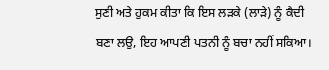ਸੁਣੀ ਅਤੇ ਹੁਕਮ ਕੀਤਾ ਕਿ ਇਸ ਲੜਕੇ (ਲਾੜੇ) ਨੂੰ ਕੈਦੀ ਬਣਾ ਲਉ, ਇਹ ਆਪਣੀ ਪਤਨੀ ਨੂੰ ਬਚਾ ਨਹੀਂ ਸਕਿਆ।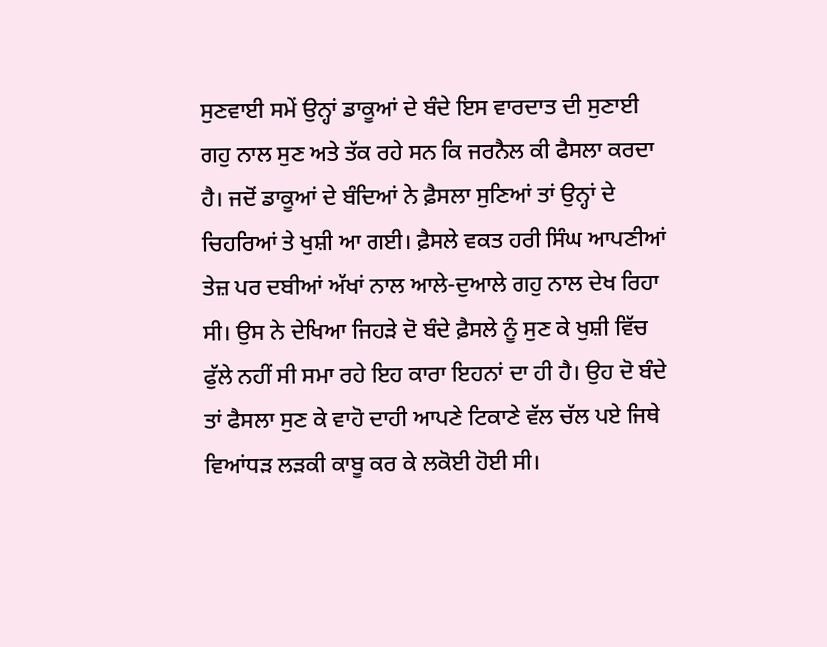ਸੁਣਵਾਈ ਸਮੇਂ ਉਨ੍ਹਾਂ ਡਾਕੂਆਂ ਦੇ ਬੰਦੇ ਇਸ ਵਾਰਦਾਤ ਦੀ ਸੁਣਾਈ ਗਹੁ ਨਾਲ ਸੁਣ ਅਤੇ ਤੱਕ ਰਹੇ ਸਨ ਕਿ ਜਰਨੈਲ ਕੀ ਫੈਸਲਾ ਕਰਦਾ ਹੈ। ਜਦੋਂ ਡਾਕੂਆਂ ਦੇ ਬੰਦਿਆਂ ਨੇ ਫ਼ੈਸਲਾ ਸੁਣਿਆਂ ਤਾਂ ਉਨ੍ਹਾਂ ਦੇ ਚਿਹਰਿਆਂ ਤੇ ਖੁਸ਼ੀ ਆ ਗਈ। ਫ਼ੈਸਲੇ ਵਕਤ ਹਰੀ ਸਿੰਘ ਆਪਣੀਆਂ ਤੇਜ਼ ਪਰ ਦਬੀਆਂ ਅੱਖਾਂ ਨਾਲ ਆਲੇ-ਦੁਆਲੇ ਗਹੁ ਨਾਲ ਦੇਖ ਰਿਹਾ ਸੀ। ਉਸ ਨੇ ਦੇਖਿਆ ਜਿਹੜੇ ਦੋ ਬੰਦੇ ਫ਼ੈਸਲੇ ਨੂੰ ਸੁਣ ਕੇ ਖੁਸ਼ੀ ਵਿੱਚ ਫੁੱਲੇ ਨਹੀਂ ਸੀ ਸਮਾ ਰਹੇ ਇਹ ਕਾਰਾ ਇਹਨਾਂ ਦਾ ਹੀ ਹੈ। ਉਹ ਦੋ ਬੰਦੇ ਤਾਂ ਫੈਸਲਾ ਸੁਣ ਕੇ ਵਾਹੋ ਦਾਹੀ ਆਪਣੇ ਟਿਕਾਣੇ ਵੱਲ ਚੱਲ ਪਏ ਜਿਥੇ ਵਿਆਂਧੜ ਲੜਕੀ ਕਾਬੂ ਕਰ ਕੇ ਲਕੋਈ ਹੋਈ ਸੀ।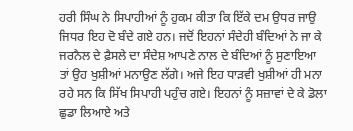ਹਰੀ ਸਿੰਘ ਨੇ ਸਿਪਾਹੀਆਂ ਨੂੰ ਹੁਕਮ ਕੀਤਾ ਕਿ ਇੱਕੇ ਦਮ ਉਧਰ ਜਾਉ ਜਿਧਰ ਇਹ ਦੋ ਬੰਦੇ ਗਏ ਹਨ। ਜਦੋਂ ਇਹਨਾਂ ਸੰਦੇਹੀ ਬੰਦਿਆਂ ਨੇ ਜਾ ਕੇ ਜਰਨੈਲ ਦੇ ਫ਼ੈਸਲੇ ਦਾ ਸੰਦੇਸ਼ ਆਪਣੇ ਨਾਲ ਦੇ ਬੰਦਿਆਂ ਨੂੰ ਸੁਣਾਇਆ ਤਾਂ ਉਹ ਖੁਸ਼ੀਆਂ ਮਨਾਉਣ ਲੱਗੇ। ਅਜੇ ਇਹ ਧਾੜਵੀ ਖੁਸ਼ੀਆਂ ਹੀ ਮਨਾ ਰਹੇ ਸਨ ਕਿ ਸਿੱਖ ਸਿਪਾਹੀ ਪਹੁੰਚ ਗਏ। ਇਹਨਾਂ ਨੂੰ ਸਜ਼ਾਵਾਂ ਦੇ ਕੇ ਡੋਲਾ ਛੁਡਾ ਲਿਆਏ ਅਤੇ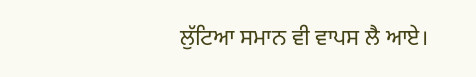ਲੁੱਟਿਆ ਸਮਾਨ ਵੀ ਵਾਪਸ ਲੈ ਆਏ।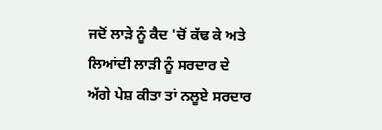ਜਦੋਂ ਲਾੜੇ ਨੂੰ ਕੈਦ 'ਚੋਂ ਕੱਢ ਕੇ ਅਤੇ ਲਿਆਂਦੀ ਲਾੜੀ ਨੂੰ ਸਰਦਾਰ ਦੇ ਅੱਗੇ ਪੇਸ਼ ਕੀਤਾ ਤਾਂ ਨਲੂਏ ਸਰਦਾਰ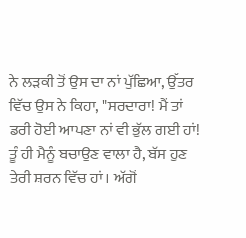ਨੇ ਲੜਕੀ ਤੋਂ ਉਸ ਦਾ ਨਾਂ ਪੁੱਛਿਆ, ਉੱਤਰ ਵਿੱਚ ਉਸ ਨੇ ਕਿਹਾ, "ਸਰਦਾਰਾ! ਮੈਂ ਤਾਂ ਡਰੀ ਹੋਈ ਆਪਣਾ ਨਾਂ ਵੀ ਭੁੱਲ ਗਈ ਹਾਂ! ਤੂੰ ਹੀ ਮੈਨੂੰ ਬਚਾਉਣ ਵਾਲਾ ਹੈ, ਬੱਸ ਹੁਣ ਤੇਰੀ ਸ਼ਰਨ ਵਿੱਚ ਹਾਂ। ਅੱਗੋਂ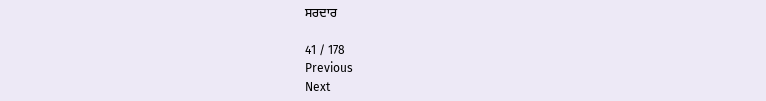ਸਰਦਾਰ

41 / 178
Previous
Next